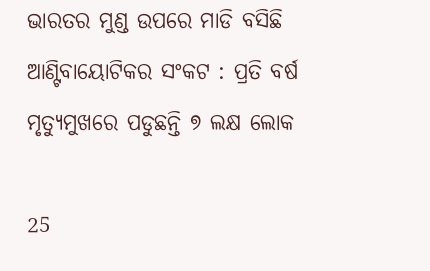ଭାରତର ମୁଣ୍ଡ ଉପରେ ମାଡି ବସିଛି ଆଣ୍ଟିବାୟୋଟିକର ସଂକଟ : ପ୍ରତି ବର୍ଷ ମୃତ୍ୟୁମୁଖରେ ପଡୁଛନ୍ତି ୭ ଲକ୍ଷ ଲୋକ

25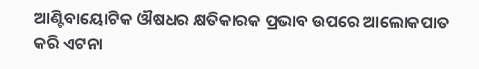ଆଣ୍ଟିବାୟୋଟିକ ଔଷଧର କ୍ଷତିକାରକ ପ୍ରଭାବ ଉପରେ ଆଲୋକପାତ କରି ଏଟନା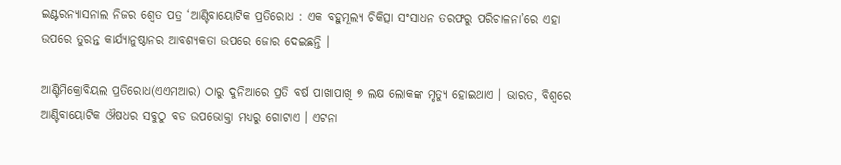ଇଣ୍ଟରନ୍ୟାସନାଲ ନିଜର ଶ୍ୱେତ ପତ୍ର ‘ଆଣ୍ଟିବାୟୋଟିକ ପ୍ରତିରୋଧ : ଏକ ବହୁମୂଲ୍ୟ ଚିକିତ୍ସା ସଂସାଧନ ତରଫରୁ ପରିଚାଳନା’ରେ ଏହା ଉପରେ ତୁରନ୍ତ କାର୍ଯ୍ୟାନୁଷ୍ଠାନର ଆବଶ୍ୟକତା ଉପରେ ଜୋର ଦେଇଛନ୍ତି ।

ଆଣ୍ଟିମିକ୍ରୋବିୟଲ ପ୍ରତିରୋଧ(ଏଏମଆର) ଠାରୁ ଦୁନିଆରେ ପ୍ରତି ବର୍ଷ ପାଖାପାଖି ୭ ଲକ୍ଷ ଲୋକଙ୍କ ମୃତ୍ୟୁ ହୋଇଥାଏ । ଭାରତ, ବିଶ୍ୱରେ ଆଣ୍ଟିବାୟୋଟିକ ଔଷଧର ସବୁଠୁ ବଡ ଉପଭୋକ୍ତା ମଧ୍ୟରୁ ଗୋଟାଏ । ଏଟନା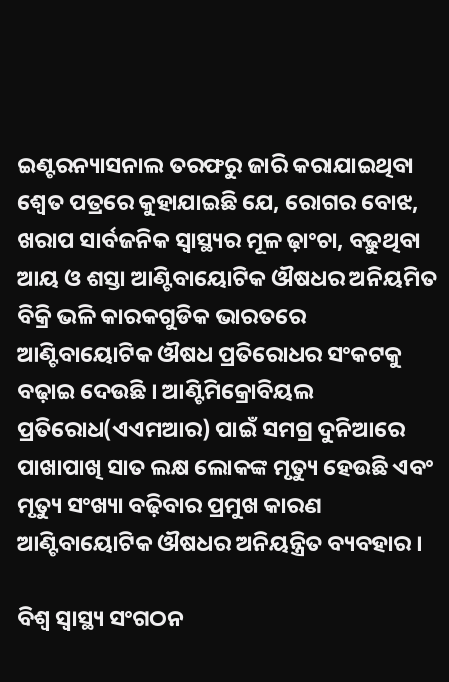ଇଣ୍ଟରନ୍ୟାସନାଲ ତରଫରୁ ଜାରି କରାଯାଇଥିବା ଶ୍ୱେତ ପତ୍ରରେ କୁହାଯାଇଛି ଯେ, ରୋଗର ବୋଝ, ଖରାପ ସାର୍ବଜନିକ ସ୍ୱାସ୍ଥ୍ୟର ମୂଳ ଢ଼ାଂଚା, ବଢ଼ୁଥିବା ଆୟ ଓ ଶସ୍ତା ଆଣ୍ଟିବାୟୋଟିକ ଔଷଧର ଅନିୟମିତ ବିକ୍ରି ଭଳି କାରକଗୁଡିକ ଭାରତରେ ଆଣ୍ଟିବାୟୋଟିକ ଔଷଧ ପ୍ରତିରୋଧର ସଂକଟକୁ ବଢ଼ାଇ ଦେଉଛି । ଆଣ୍ଟିମିକ୍ରୋବିୟଲ ପ୍ରତିରୋଧ(ଏଏମଆର) ପାଇଁ ସମଗ୍ର ଦୁନିଆରେ ପାଖାପାଖି ସାତ ଲକ୍ଷ ଲୋକଙ୍କ ମୃତ୍ୟୁ ହେଉଛି ଏବଂ ମୃତ୍ୟୁ ସଂଖ୍ୟା ବଢ଼ିବାର ପ୍ରମୁଖ କାରଣ ଆଣ୍ଟିବାୟୋଟିକ ଔଷଧର ଅନିୟନ୍ତ୍ରିତ ବ୍ୟବହାର ।

ବିଶ୍ୱ ସ୍ୱାସ୍ଥ୍ୟ ସଂଗଠନ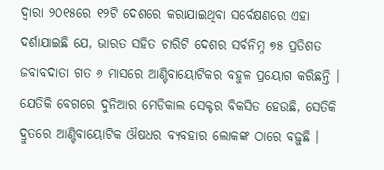ଦ୍ୱାରା ୨୦୧୫ରେ ୧୨ଟି ଦେଶରେ କରାଯାଇଥିବା ସର୍ବେକ୍ଷଣରେ ଏହା ଦର୍ଶାଯାଇଛି ଯେ, ଭାରତ ସହିତ ଚାରିଟି ଦେଶର ସର୍ବନିମ୍ନ ୭୫ ପ୍ରତିଶତ ଜବାବଦାତା ଗତ ୬ ମାସରେ ଆଣ୍ଟିବାୟୋଟିକର ବହୁଳ ପ୍ରୟୋଗ କରିଛନ୍ତି । ଯେତିକି ବେଗରେ ଦୁନିଆର ମେଡିକାଲ ସେକ୍ଟର ବିକସିତ ହେଉଛି, ସେତିକି ଦ୍ରୁତରେ ଆଣ୍ଟିବାୟୋଟିକ ଔଷଧର ବ୍ୟବହାର ଲୋକଙ୍କ ଠାରେ ବଢ଼ୁଛି ।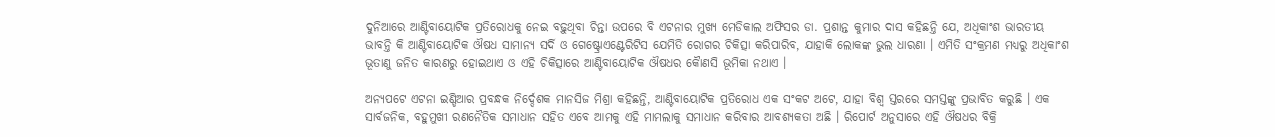ଦୁନିଆରେ ଆଣ୍ଟିବାୟୋଟିକ ପ୍ରତିରୋଧକୁ ନେଇ ବଢ଼ୁଥିବା ଚିନ୍ତା ଉପରେ ବି ଏଟନାର ମୁଖ୍ୟ ମେଡିକାଲ ଅଫିସର ଡା. ପ୍ରଶାନ୍ତ କୁମାର ଦାସ କହିଛନ୍ତି ଯେ, ଅଧିକାଂଶ ଭାରତୀୟ ଭାବନ୍ତି କି ଆଣ୍ଟିବାୟୋଟିକ ଔଷଧ ସାମାନ୍ୟ ସର୍ଦି ଓ ଗେଷ୍ଟ୍ରୋଏଣ୍ଟେରିଟିସ ଯେମିତି ରୋଗର ଚିକିତ୍ସା କରିପାରିବ, ଯାହାକି ଲୋକଙ୍କ ଭୁଲ ଧାରଣା । ଏମିତି ସଂକ୍ରମଣ ମଧ୍ୟରୁ ଅଧିକାଂଶ ଭୂତାଣୁ ଜନିତ କାରଣରୁ ହୋଇଥାଏ ଓ ଏହି ଚିକିତ୍ସାରେ ଆଣ୍ଟିବାୟୋଟିକ ଔଷଧର କୈାଣସି ଭୂମିକା ନଥାଏ ।

ଅନ୍ୟପଟେ ଏଟନା ଇଣ୍ଡିଆର ପ୍ରବନ୍ଧକ ନିର୍ଦ୍ଦେଶକ ମାନସିଜ ମିଶ୍ରା କହିଛନ୍ତି, ଆଣ୍ଟିବାୟୋଟିକ ପ୍ରତିରୋଧ ଏକ ସଂକଟ ଅଟେ, ଯାହା ବିଶ୍ୱ ସ୍ତରରେ ସମସ୍ତଙ୍କୁ ପ୍ରଭାବିତ କରୁଛି । ଏକ ସାର୍ବଜନିକ, ବହୁମୁଖୀ ରଣନୈତିକ ସମାଧାନ ସହିତ ଏବେ ଆମକୁ ଏହି ମାମଲାକୁ ସମାଧାନ କରିବାର ଆବଶ୍ୟକତା ଅଛି । ରିପୋର୍ଟ ଅନୁସାରେ ଏହି ଔଷଧର ବିକ୍ରି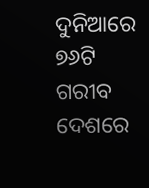ଦୁନିଆରେ ୭୬ଟି ଗରୀବ ଦେଶରେ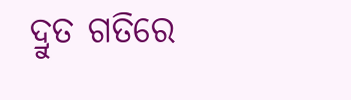ଦ୍ରୁତ ଗତିରେ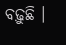ବଢ଼ୁଛି ।